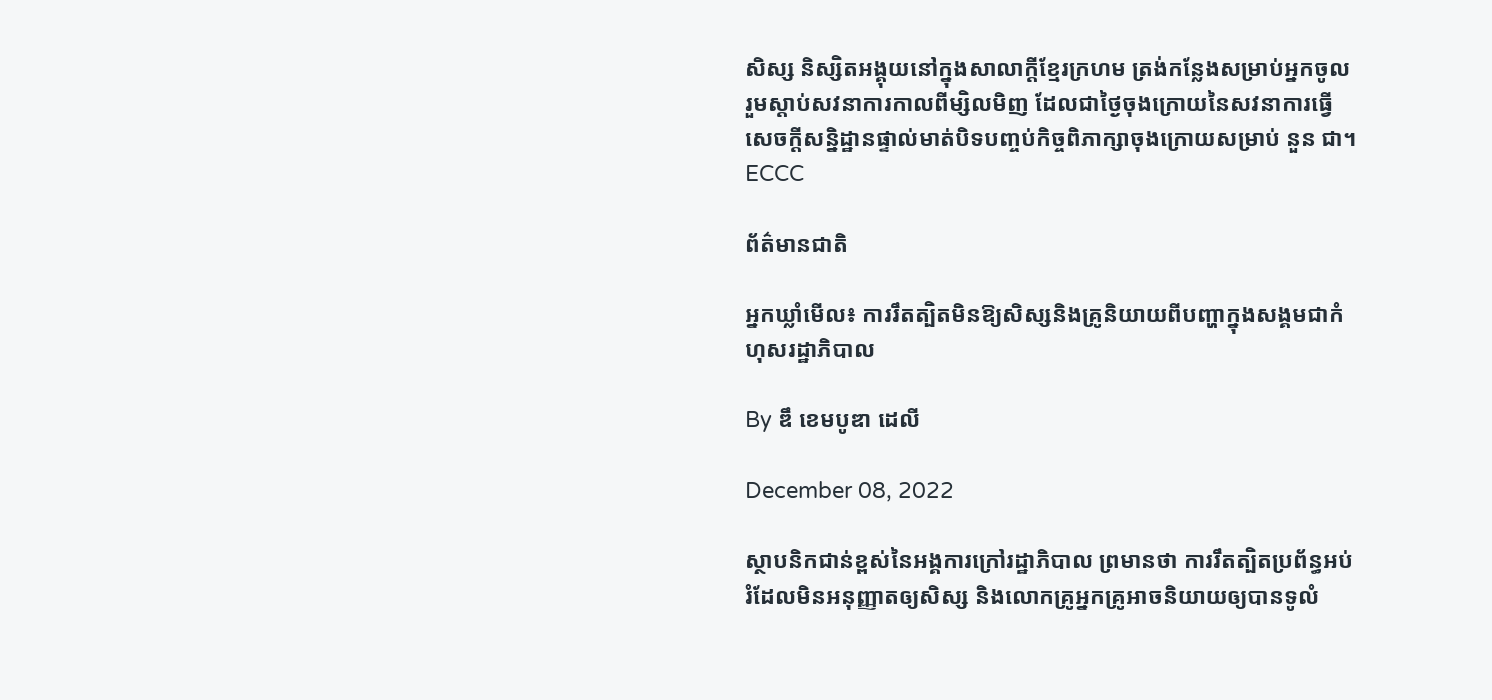សិស្ស និស្សិតអង្គុយនៅក្នុងសាលាក្ដីខ្មែរក្រហម ត្រង់កន្លែងសម្រាប់អ្នកចូលរួមស្ដាប់សវនាការកាលពីម្សិលមិញ ដែលជាថ្ងៃចុងក្រោយនៃសវនាការធ្វើសេចក្ដីសន្និដ្ឋានផ្ទាល់មាត់បិទបញ្ចប់កិច្ចពិភាក្សាចុងក្រោយសម្រាប់ នួន ជា។ ECCC

ព័ត៌មានជាតិ

អ្នកឃ្លាំមើល៖ ការរឹតត្បិតមិនឱ្យសិស្សនិងគ្រូនិយាយពីបញ្ហាក្នុងសង្គមជាកំហុសរដ្ឋាភិបាល

By ឌឹ ខេមបូឌា ដេលី

December 08, 2022

ស្ថាបនិកជាន់ខ្ពស់នៃអង្គការក្រៅរដ្ឋាភិបាល ព្រមានថា ការរឹតត្បិតប្រព័ន្ធអប់រំដែលមិនអនុញ្ញាតឲ្យសិស្ស និងលោកគ្រូអ្នកគ្រូអាចនិយាយឲ្យបានទូលំ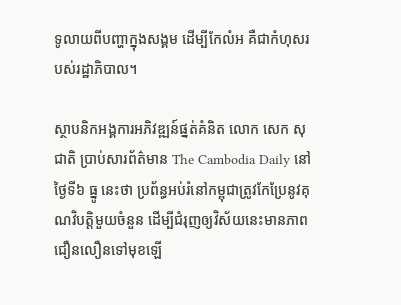ទូលាយពីបញ្ហាក្នុងសង្គម ដើម្បីកែលំអ គឺជាកំហុសរបស់រដ្ឋាភិបាល។

ស្ថាបនិកអង្គការអភិវឌ្ឍន៍ផ្នត់គំនិត លោក សេក សុជាតិ ប្រាប់សារព័ត៌មាន The Cambodia Daily នៅថ្ងៃទី៦ ធ្នូ នេះថា ប្រព័ន្ធអប់រំនៅកម្ពុជាត្រូវកែប្រែនូវគុណវិបត្តិមួយចំនួន ដើម្បីជំរុញឲ្យវិស័យនេះមានភាពជឿនលឿនទៅមុខឡើ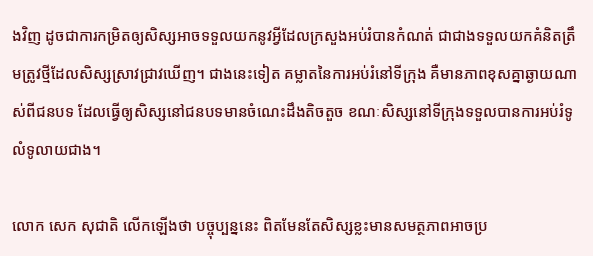ងវិញ ដូចជាការកម្រិតឲ្យសិស្សអាចទទួលយកនូវអ្វីដែលក្រសួងអប់រំបានកំណត់ ជាជាងទទួលយកគំនិតត្រឹមត្រូវថ្មីដែលសិស្សស្រាវជ្រាវឃើញ។ ជាងនេះទៀត គម្លាតនៃការអប់រំនៅទីក្រុង គឺមានភាពខុសគ្នាឆ្ងាយណាស់ពីជនបទ ដែលធ្វើឲ្យសិស្សនៅជនបទមានចំណេះដឹងតិចតួច ខណៈសិស្សនៅទីក្រុងទទួលបានការអប់រំទូលំទូលាយជាង។

លោក សេក សុជាតិ លើកឡើងថា បច្ចុប្បន្ននេះ ពិតមែនតែសិស្សខ្លះមានសមត្ថភាពអាចប្រ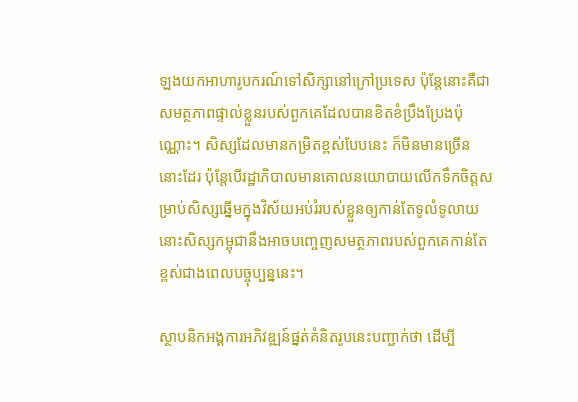ឡងយកអាហារូបករណ៍ទៅសិក្សានៅក្រៅប្រទេស ប៉ុន្តែនោះគឺជាសមត្ថភាពផ្ទាល់ខ្លួនរបស់ពួកគេដែលបានខិតខំប្រឹងប្រែងប៉ុណ្ណោះ។ សិស្សដែលមានកម្រិតខ្ពស់បែបនេះ ក៏មិនមានច្រើននោះដែរ ប៉ុន្តែបើរដ្ឋាភិបាលមានគោលនយោបាយលើកទឹកចិត្តសម្រាប់សិស្សឆ្នើមក្នុងវិស័យអប់រំរបស់ខ្លួនឲ្យកាន់តែទូលំទូលាយ នោះសិស្សកម្ពុជានឹងអាចបញ្ចេញសមត្ថភាពរបស់ពួកគេកាន់តែខ្ពស់ជាងពេលបច្ចុប្បន្ននេះ។

ស្ថាបនិកអង្គការអភិវឌ្ឍន៍ផ្នត់គំនិតរូបនេះបញ្ជាក់ថា ដើម្បី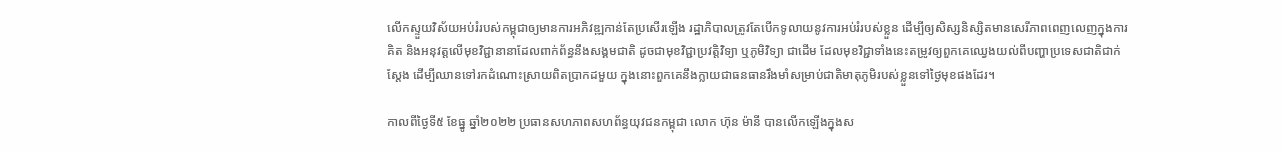លើកស្ទួយវិស័យអប់រំរបស់កម្ពុជាឲ្យមានការអភិវឌ្ឍកាន់តែប្រសើរឡើង រដ្ឋាភិបាលត្រូវតែបើកទូលាយនូវការអប់រំរបស់ខ្លួន ដើម្បីឲ្យសិស្សនិស្សិតមានសេរីភាពពេញលេញក្នុងការគិត និងអនុវត្តលើមុខវិជ្ជានានាដែលពាក់ព័ន្ធនឹងសង្គមជាតិ ដូចជាមុខវិជ្ជាប្រវត្តិវិទ្យា ឬភូមិវិទ្យា ជាដើម ដែលមុខវិជ្ជាទាំងនេះតម្រូវឲ្យពួកគេឈ្វេងយល់ពីបញ្ហាប្រទេសជាតិជាក់ស្តែង ដើម្បីឈានទៅរកដំណោះស្រាយពិតប្រាកដមួយ ក្នុងនោះពួកគេនឹងក្លាយជាធនធានរឹងមាំសម្រាប់ជាតិមាតុភូមិរបស់ខ្លួនទៅថ្ងៃមុខផងដែរ។

កាលពីថ្ងៃទី៥ ខែធ្នូ ឆ្នាំ២០២២ ប្រធានសហភាពសហព័ន្ធយុវជនកម្ពុជា លោក ហ៊ុន ម៉ានី បានលើកឡើងក្នុងស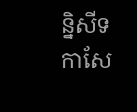ន្និសីទកាសែ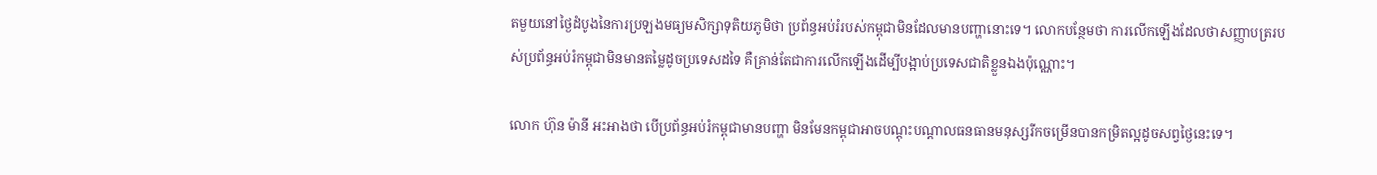តមួយនៅថ្ងៃដំបូងនៃការប្រឡងមធ្យមសិក្សាទុតិយភូមិថា ប្រព័ន្ធអប់រំរបស់កម្ពុជាមិនដែលមានបញ្ហានោះទេ។ លោកបន្ថែមថា ការលើកឡើងដែលថាសញ្ញាបត្ររបស់ប្រព័ន្ធអប់រំកម្ពុជាមិនមានតម្លៃដូចប្រទេសដទៃ គឺគ្រាន់តែជាការលើកឡើងដើម្បីបង្អាប់ប្រទេសជាតិខ្លួនឯងប៉ុណ្ណោះ។

លោក ហ៊ុន ម៉ានី អះអាងថា បើប្រព័ន្ធអប់រំកម្ពុជាមានបញ្ហា មិនមែនកម្ពុជាអាចបណ្តុះបណ្តាលធនធានមនុស្សរីកចម្រើនបានកម្រិតល្អដូចសព្វថ្ងៃនេះទេ។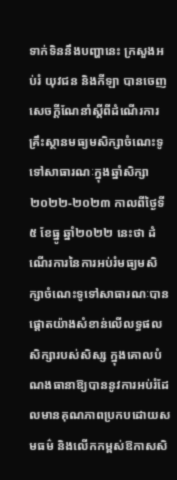ទាក់ទិននឹងបញ្ហានេះ ក្រសួងអប់រំ យុវជន និងកីឡា បានចេញសេចក្តីណែនាំស្ដីពីដំណើរការគ្រឹះស្ថានមធ្យមសិក្សាចំណេះទូទៅសាធារណៈក្នុងឆ្នាំសិក្សា២០២២-២០២៣ កាលពីថ្ងៃទី៥ ខែធ្នូ ឆ្នាំ២០២២ នេះថា ដំណើរការនៃការអប់រំមធ្យមសិក្សាចំណេះទូទៅសាធារណៈបានផ្ដោតយ៉ាងសំខាន់លើលទ្ធផលសិក្សារបស់សិស្ស ក្នុងគោលបំណងធានាឱ្យបាននូវការអប់រំដែលមានគុណភាពប្រកបដោយសមធម៌ និងលើកកម្ពស់ឱកាសសិ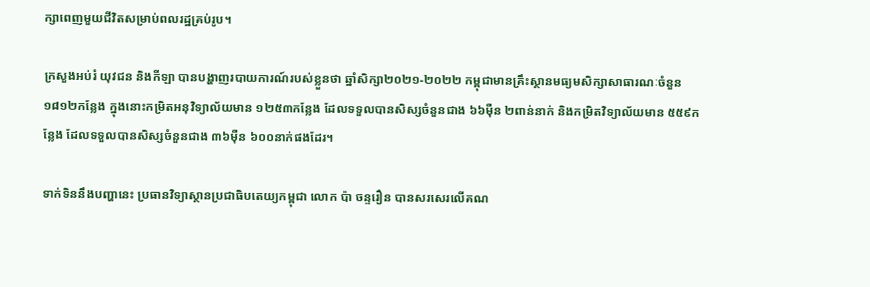ក្សាពេញមួយជីវិតសម្រាប់ពលរដ្ឋគ្រប់រូប។

ក្រសួងអប់រំ យុវជន និងកីឡា បានបង្ហាញរបាយការណ៍របស់ខ្លួនថា ឆ្នាំសិក្សា២០២១-២០២២ កម្ពុជាមានគ្រឹះស្ថានមធ្យមសិក្សាសាធារណៈចំនួន ១៨១២កន្លែង ក្នុងនោះកម្រិតអនុវិទ្យាល័យមាន ១២៥៣កន្លែង ដែលទទួលបានសិស្សចំនួនជាង ៦៦ម៉ឺន ២ពាន់នាក់ និងកម្រិតវិទ្យាល័យមាន ៥៥៩កន្លែង ដែលទទួលបានសិស្សចំនួនជាង ៣៦ម៉ឺន ៦០០នាក់ផងដែរ។

ទាក់ទិននឹងបញ្ហានេះ ប្រធានវិទ្យាស្ថានប្រជាធិបតេយ្យកម្ពុជា លោក ប៉ា ចន្ទរឿន បានសរសេរលើគណ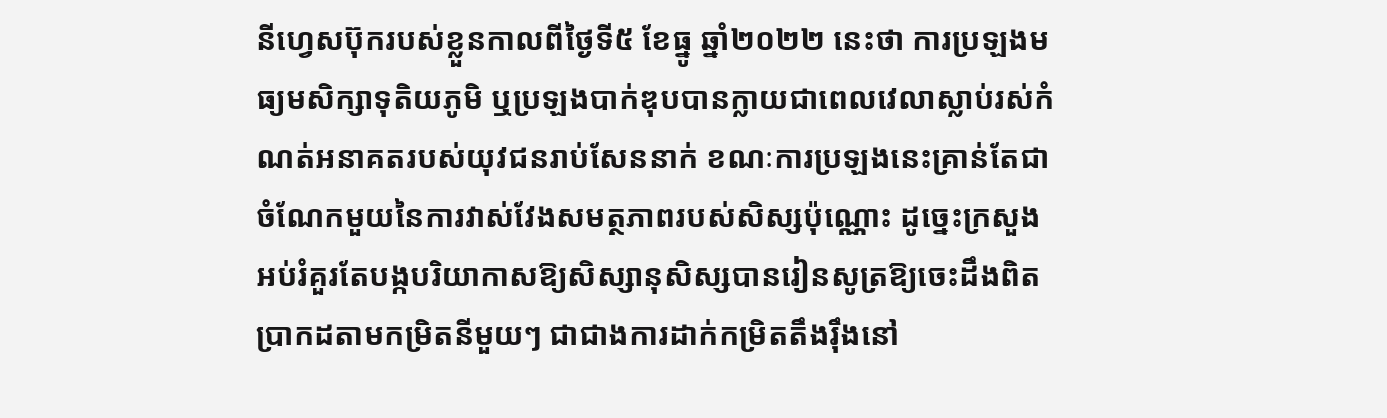នីហ្វេសប៊ុករបស់ខ្លួនកាលពីថ្ងៃទី៥ ខែធ្នូ ឆ្នាំ២០២២ នេះថា ការប្រឡងមធ្យមសិក្សាទុតិយភូមិ ឬប្រឡងបាក់ឌុបបានក្លាយជាពេលវេលាស្លាប់រស់កំណត់អនាគតរបស់យុវជនរាប់សែននាក់ ខណៈការប្រឡងនេះគ្រាន់តែជាចំណែកមួយនៃការវាស់វែងសមត្ថភាពរបស់សិស្សប៉ុណ្ណោះ ដូច្នេះក្រសួងអប់រំគួរតែបង្កបរិយាកាសឱ្យសិស្សានុសិស្សបានរៀនសូត្រឱ្យចេះដឹងពិតប្រាកដតាមកម្រិតនីមួយៗ ជាជាងការដាក់កម្រិតតឹងរ៉ឹងនៅ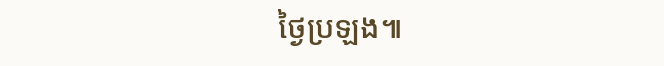ថ្ងៃប្រឡង៕